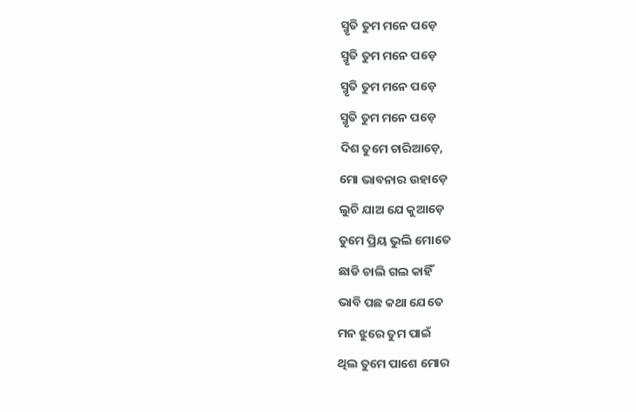ସ୍ମୃତି ତୁମ ମନେ ପଡ଼େ
ସ୍ମୃତି ତୁମ ମନେ ପଡ଼େ
ସ୍ମୃତି ତୁମ ମନେ ପଡ଼େ
ସ୍ମୃତି ତୁମ ମନେ ପଡ଼େ
ଦିଶ ତୁମେ ଚାରିଆଡ଼େ,
ମୋ ଭାବନାର ଉହାଡ଼େ
ଲୁଚି ଯାଅ ଯେ କୁଆଡ଼େ
ତୁମେ ପ୍ରିୟ ଭୁଲି ମୋତେ
ଛାଡି ଚାଲି ଗଲ କାହିଁ
ଭାବି ପଛ କଥା ଯେତେ
ମନ ଝୁରେ ତୁମ ପାଇଁ
ଥିଲ ତୁମେ ପାଶେ ମୋର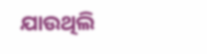ଯାଉଥିଲି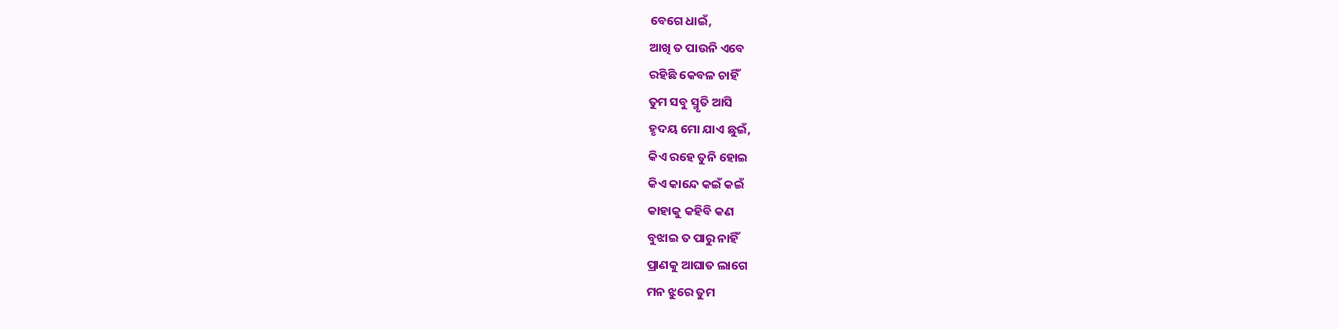ବେଗେ ଧାଇଁ,
ଆଖି ତ ପାଉନି ଏବେ
ରହିଛି କେବଳ ଚାହିଁ
ତୁମ ସବୁ ସ୍ମୃତି ଆସି
ହୃଦୟ ମୋ ଯାଏ ଛୁଇଁ,
କିଏ ରହେ ତୁନି ହୋଇ
କିଏ କାନ୍ଦେ କଇଁ କଇଁ
କାହାକୁ କହିବି କଣ
ବୁଝାଇ ତ ପାରୁ ନାହିଁ
ପ୍ରାଣକୁ ଆଘାତ ଲାଗେ
ମନ ଝୁରେ ତୁମ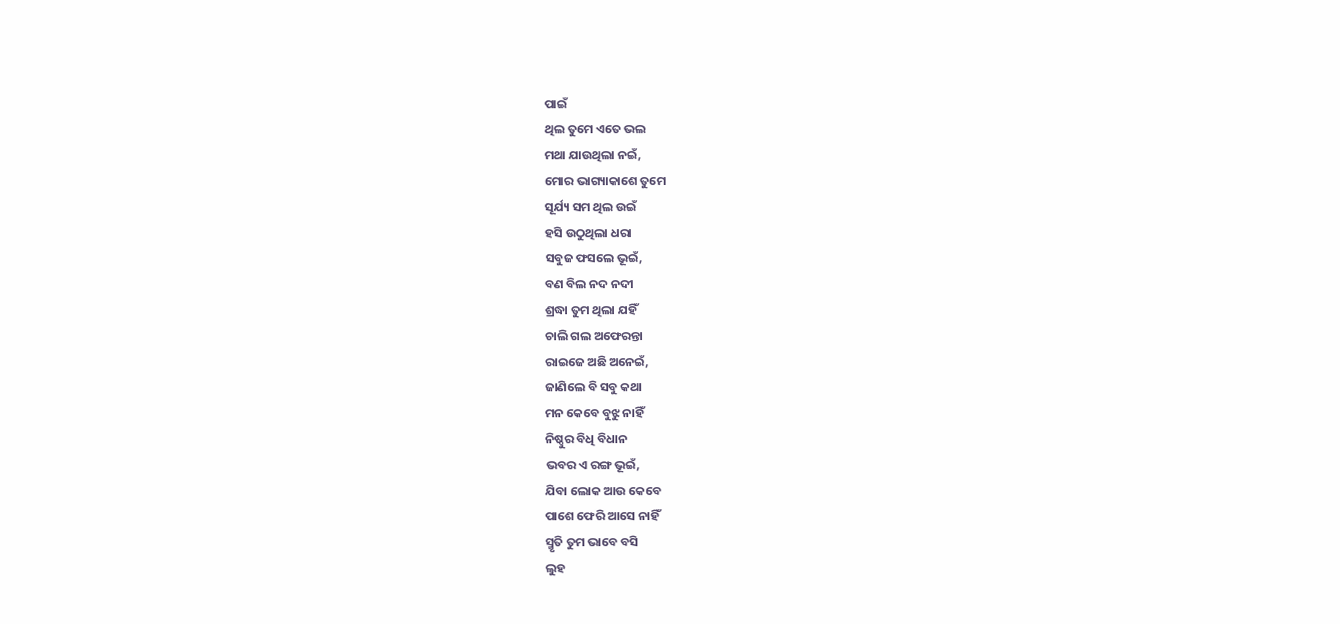ପାଇଁ
ଥିଲ ତୁମେ ଏତେ ଭଲ
ମଥା ଯାଉଥିଲା ନଇଁ,
ମୋର ଭାଗ୍ୟାକାଶେ ତୁମେ
ସୂର୍ଯ୍ୟ ସମ ଥିଲ ଉଇଁ
ହସି ଉଠୁଥିଲା ଧରା
ସବୁଜ ଫସଲେ ଭୂଇଁ,
ବଣ ବିଲ ନଦ ନଦୀ
ଶ୍ରଦ୍ଧା ତୁମ ଥିଲା ଯହିଁ
ଚାଲି ଗଲ ଅଫେରନ୍ତା
ରାଇଜେ ଅଛି ଅନେଇଁ,
ଜାଣିଲେ ବି ସବୁ କଥା
ମନ କେବେ ବୁଝୁ ନାହିଁ
ନିଷ୍ଠୁର ବିଧି ବିଧାନ
ଭବର ଏ ରଙ୍ଗ ଭୂଇଁ,
ଯିବା ଲୋକ ଆଉ କେବେ
ପାଶେ ଫେରି ଆସେ ନାହିଁ
ସ୍ମୃତି ତୁମ ଭାବେ ବସି
ଲୁହ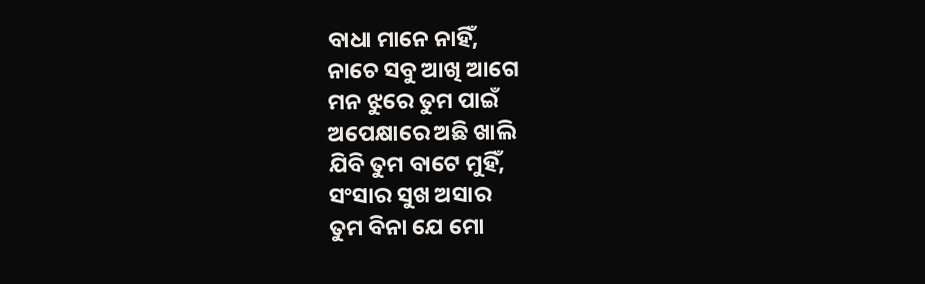ବାଧା ମାନେ ନାହିଁ,
ନାଚେ ସବୁ ଆଖି ଆଗେ
ମନ ଝୁରେ ତୁମ ପାଇଁ
ଅପେକ୍ଷାରେ ଅଛି ଖାଲି
ଯିବି ତୁମ ବାଟେ ମୁହିଁ,
ସଂସାର ସୁଖ ଅସାର
ତୁମ ବିନା ଯେ ମୋ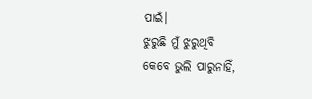ପାଇଁ।
ଝୁରୁଛି ମୁଁ ଝୁରୁଥିବି
କେବେ ଭୁଲି ପାରୁନାହିଁ,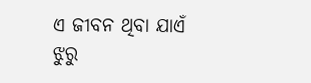ଏ ଜୀବନ ଥିବା ଯାଏଁ
ଝୁରୁ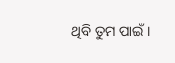ଥିବି ତୁମ ପାଇଁ।